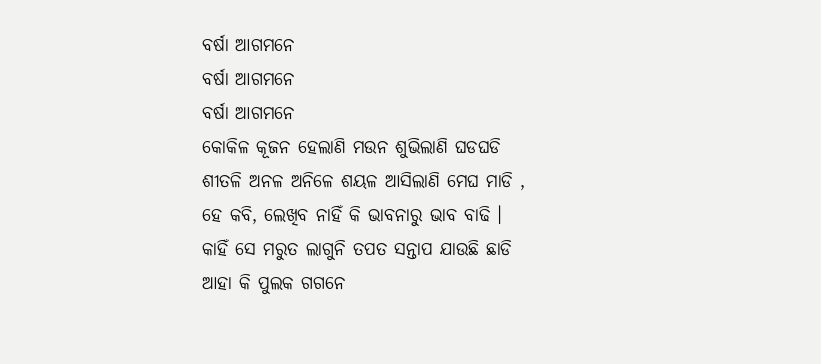ବର୍ଷା ଆଗମନେ
ବର୍ଷା ଆଗମନେ
ବର୍ଷା ଆଗମନେ
କୋକିଳ କୂଜନ ହେଲାଣି ମଉନ ଶୁଭିଲାଣି ଘଡଘଡି
ଶୀତଳି ଅନଳ ଅନିଳେ ଶୟଳ ଆସିଲାଣି ମେଘ ମାଡି ,
ହେ କବି, ଲେଖିବ ନାହିଁ କି ଭାବନାରୁ ଭାବ ବାଢି ।
କାହିଁ ସେ ମରୁତ ଲାଗୁନି ତପତ ସନ୍ତାପ ଯାଉଛି ଛାଡି
ଆହା କି ପୁଲକ ଗଗନେ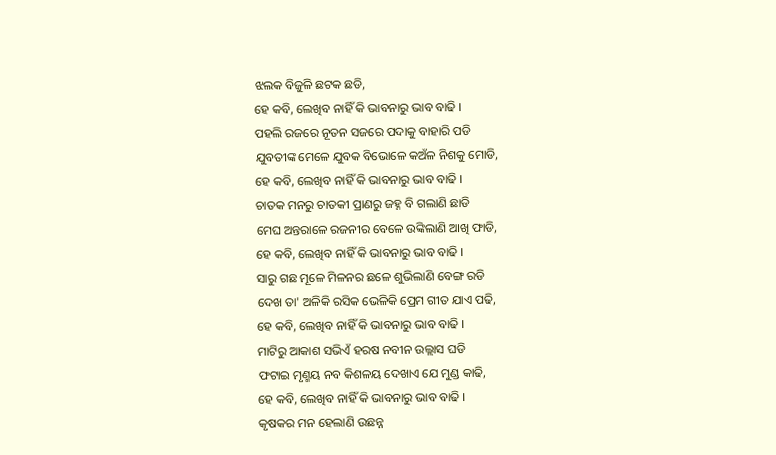ଝଲକ ବିଜୁଳି ଛଟକ ଛଡି,
ହେ କବି, ଲେଖିବ ନାହିଁ କି ଭାବନାରୁ ଭାବ ବାଢି ।
ପହଲି ରଜରେ ନୂତନ ସଜରେ ପଦାକୁ ବାହାରି ପଡି
ଯୁବତୀଙ୍କ ମେଳେ ଯୁବକ ବିଭୋଳେ କଅଁଳ ନିଶକୁ ମୋଡି,
ହେ କବି, ଲେଖିବ ନାହିଁ କି ଭାବନାରୁ ଭାବ ବାଢି ।
ଚାତକ ମନରୁ ଚାତକୀ ପ୍ରାଣରୁ ଜହ୍ନ ବି ଗଲାଣି ଛାଡି
ମେଘ ଅନ୍ତରାଳେ ରଜନୀର ବେଳେ ଉଙ୍କିଲାଣି ଆଖି ଫାଡି,
ହେ କବି, ଲେଖିବ ନାହିଁ କି ଭାବନାରୁ ଭାବ ବାଢି ।
ସାରୁ ଗଛ ମୂଳେ ମିଳନର ଛଳେ ଶୁଭିଲାଣି ବେଙ୍ଗ ରଡି
ଦେଖ ତା' ଅଳିକି ରସିକ ଭେଳିକି ପ୍ରେମ ଗୀତ ଯାଏ ପଢି,
ହେ କବି, ଲେଖିବ ନାହିଁ କି ଭାବନାରୁ ଭାବ ବାଢି ।
ମାଟିରୁ ଆକାଶ ସଭିଏଁ ହରଷ ନବୀନ ଉଲ୍ଲାସ ଘଡି
ଫଟାଇ ମୃଣ୍ମୟ ନବ କିଶଳୟ ଦେଖାଏ ଯେ ମୁଣ୍ଡ କାଢି,
ହେ କବି, ଲେଖିବ ନାହିଁ କି ଭାବନାରୁ ଭାବ ବାଢି ।
କୃଷକର ମନ ହେଲାଣି ଉଛନ୍ନ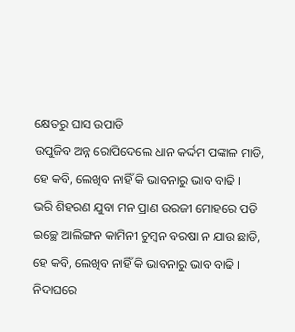କ୍ଷେତରୁ ଘାସ ଉପାଡି
ଉପୁଜିବ ଅନ୍ନ ରୋପିଦେଲେ ଧାନ କର୍ଦ୍ଦମ ପଙ୍କାଳ ମାଡି,
ହେ କବି, ଲେଖିବ ନାହିଁ କି ଭାବନାରୁ ଭାବ ବାଢି ।
ଭରି ଶିହରଣ ଯୁବା ମନ ପ୍ରାଣ ଉରଜୀ ମୋହରେ ପଡି
ଇଚ୍ଛେ ଆଲିଙ୍ଗନ କାମିନୀ ଚୁମ୍ବନ ବରଷା ନ ଯାଉ ଛାଡି,
ହେ କବି, ଲେଖିବ ନାହିଁ କି ଭାବନାରୁ ଭାବ ବାଢି ।
ନିଦାଘରେ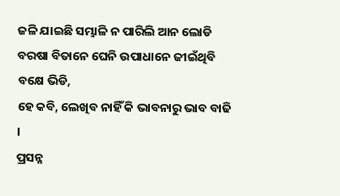ଜଳି ଯାଇଛି ସମ୍ଭାଳି ନ ପାରିଲି ଆନ ଲୋଡି
ବରଷା ବିତାନେ ଘେନି ଉପାଧାନେ ଜୀଇଁଥିବି ବକ୍ଷେ ଭିଡି,
ହେ କବି, ଲେଖିବ ନାହିଁ କି ଭାବନାରୁ ଭାବ ବାଢି ।
ପ୍ରସନ୍ନ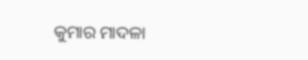କୁମାର ମାଦଳା